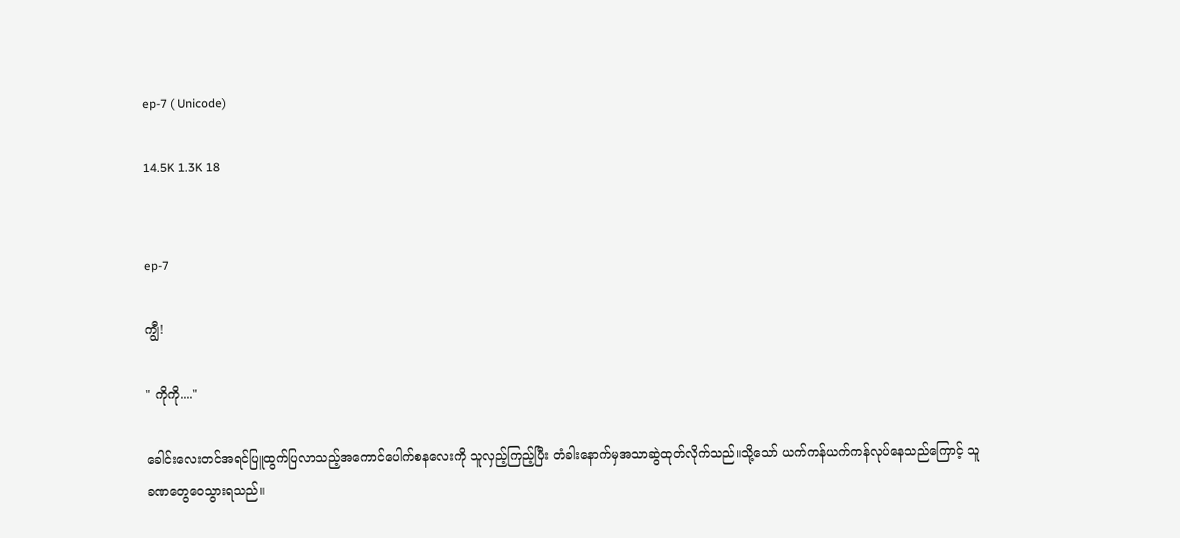ep-7 ( Unicode)

14.5K 1.3K 18


ep-7

ကျွီ!

" ကိုကို...."

ခေါင်းလေးတင်အရင်ပြူထွက်ပြလာသည့်အကောင်ပေါက်စနလေးကို သူလှည့်ကြည့်ပြီး တံခါးနောက်မှအသာဆွဲထုတ်လိုက်သည်။သို့သော် ယက်ကန်ယက်ကန်လုပ်နေသည်ကြောင့် သူခဏတွေဝေသွားရသည်။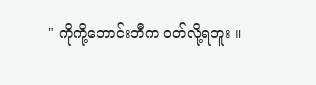" ကိုကို့ဘောင်းဘီက ဝတ်လို့ရဘူး ။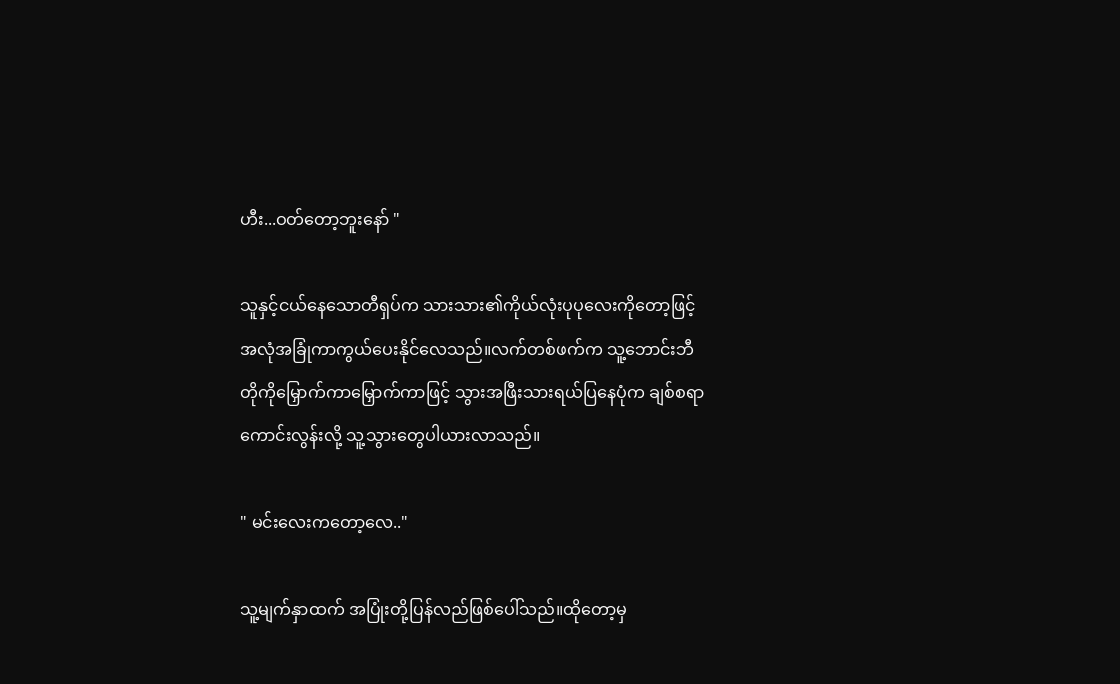ဟီး...ဝတ်တော့ဘူးနော် "

သူနှင့်ငယ်နေသောတီရှပ်က သားသား၏ကိုယ်လုံးပုပုလေးကိုတော့ဖြင့် အလုံအခြုံကာကွယ်ပေးနိုင်လေသည်။လက်တစ်ဖက်က သူ့ဘောင်းဘီတိုကိုမြှောက်ကာမြှောက်ကာဖြင့် သွားအဖြီးသားရယ်ပြနေပုံက ချစ်စရာကောင်းလွန်းလို့ သူ့သွားတွေပါယားလာသည်။

" မင်းလေးကတော့လေ.."

သူ့မျက်နှာထက် အပြုံးတို့ပြန်လည်ဖြစ်ပေါ်သည်။ထိုတော့မှ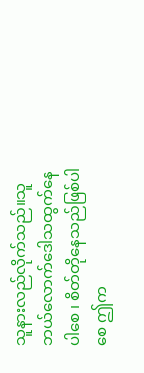သူနားလည်လိုက်သည်။သူဘယ်လောက်ဒေါသထွက်နေပါစေ ၊ စိတ်တိုနေသည်ဖြစ်ပါစေ ဤက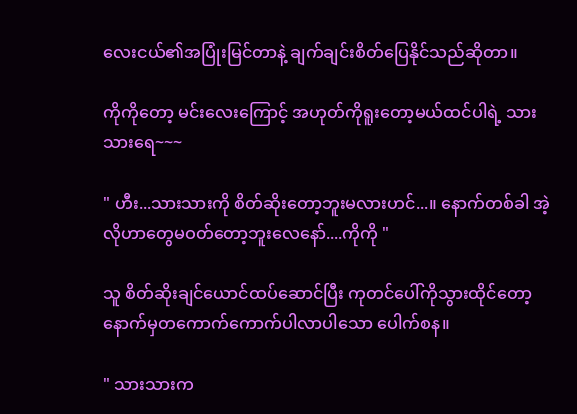လေးငယ်၏အပြုံးမြင်တာနဲ့ ချက်ချင်းစိတ်ပြေနိုင်သည်ဆိုတာ။

ကိုကိုတော့ မင်းလေးကြောင့် အဟုတ်ကိုရူးတော့မယ်ထင်ပါရဲ့ သားသားရေ~~~

" ဟီး...သားသားကို စိတ်ဆိုးတော့ဘူးမလားဟင်...။ နောက်တစ်ခါ အဲ့လိုဟာတွေမဝတ်တော့ဘူးလေနော်....ကိုကို "

သူ စိတ်ဆိုးချင်ယောင်ထပ်ဆောင်ပြီး ကုတင်ပေါ်ကိုသွားထိုင်တော့ နောက်မှတကောက်ကောက်ပါလာပါသော ပေါက်စန။

" သားသားက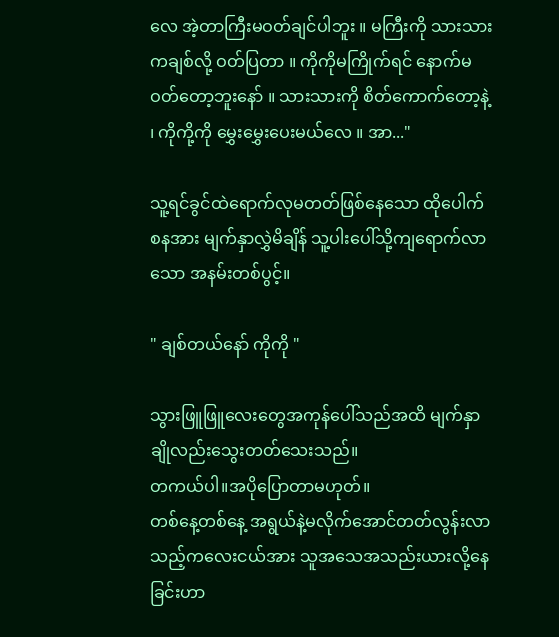လေ အဲ့တာကြီးမဝတ်ချင်ပါဘူး ။ မကြီးကို သားသားကချစ်လို့ ဝတ်ပြတာ ။ ကိုကိုမကြိုက်ရင် နောက်မဝတ်တော့ဘူးနော် ။ သားသားကို စိတ်ကောက်တော့နဲ့ ၊ ကိုကို့ကို မွှေးမွှေးပေးမယ်လေ ။ အာ..."

သူ့ရင်ခွင်ထဲရောက်လုမတတ်ဖြစ်နေသော ထိုပေါက်စနအား မျက်နှာလွှဲမိချိန် သူ့ပါးပေါ်သို့ကျရောက်လာသော အနမ်းတစ်ပွင့်။

" ချစ်တယ်နော် ကိုကို "

သွားဖြူဖြူလေးတွေအကုန်ပေါ်သည်အထိ မျက်နှာချိုလည်းသွေးတတ်သေးသည်။
တကယ်ပါ။အပိုပြောတာမဟုတ်။
တစ်နေ့တစ်နေ့ အရွယ်နဲ့မလိုက်အောင်တတ်လွန်းလာသည့်ကလေးငယ်အား သူအသေအသည်းယားလို့နေခြင်းဟာ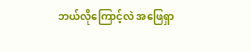ဘယ်လိုကြောင့်လဲ အဖြေရှာ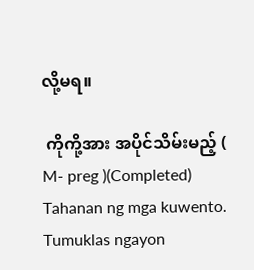လို့မရ။

 ကိုကို့အား အပိုင်သိမ်းမည့် ( M- preg )(Completed) Tahanan ng mga kuwento. Tumuklas ngayon